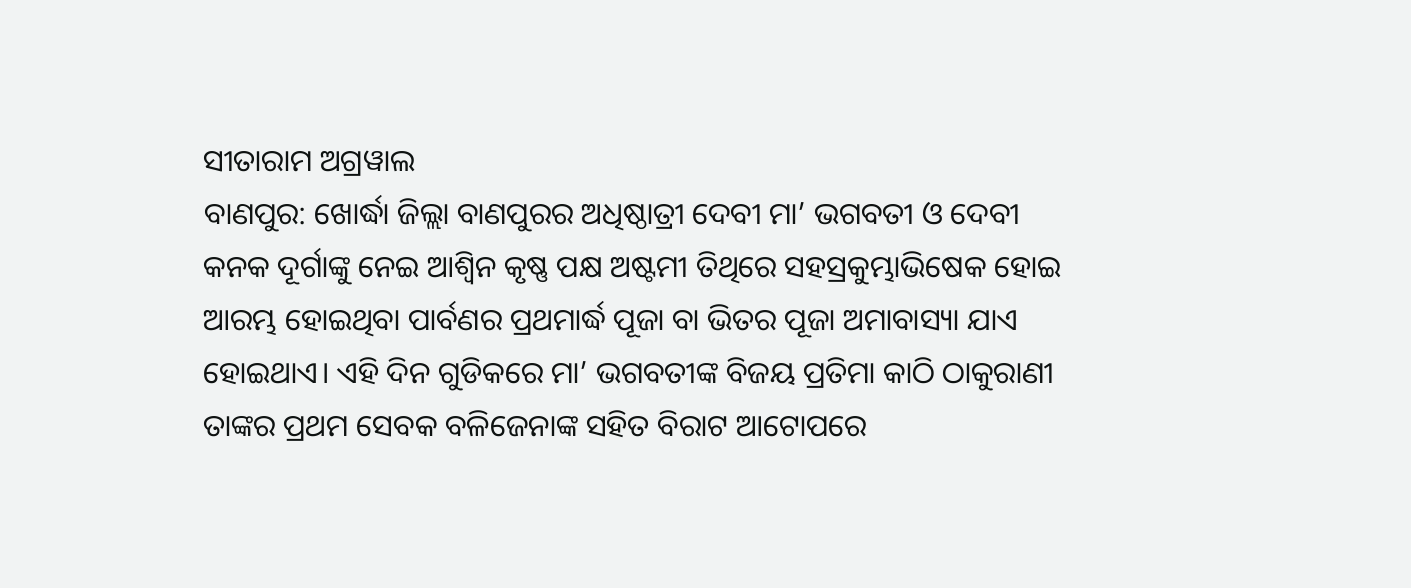ସୀତାରାମ ଅଗ୍ରୱାଲ
ବାଣପୁର: ଖୋର୍ଦ୍ଧା ଜିଲ୍ଲା ବାଣପୁରର ଅଧିଷ୍ଠାତ୍ରୀ ଦେବୀ ମା’ ଭଗବତୀ ଓ ଦେବୀ କନକ ଦୂର୍ଗାଙ୍କୁ ନେଇ ଆଶ୍ଵିନ କୃଷ୍ଣ ପକ୍ଷ ଅଷ୍ଟମୀ ତିଥିରେ ସହସ୍ରକୁମ୍ଭାଭିଷେକ ହୋଇ ଆରମ୍ଭ ହୋଇଥିବା ପାର୍ବଣର ପ୍ରଥମାର୍ଦ୍ଧ ପୂଜା ବା ଭିତର ପୂଜା ଅମାବାସ୍ୟା ଯାଏ ହୋଇଥାଏ। ଏହି ଦିନ ଗୁଡିକରେ ମା’ ଭଗବତୀଙ୍କ ବିଜୟ ପ୍ରତିମା କାଠି ଠାକୁରାଣୀ ତାଙ୍କର ପ୍ରଥମ ସେବକ ବଳିଜେନାଙ୍କ ସହିତ ବିରାଟ ଆଟୋପରେ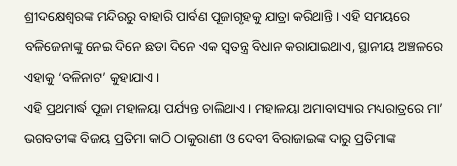ଶ୍ରୀଦକ୍ଷେଶ୍ୱରଙ୍କ ମନ୍ଦିରରୁ ବାହାରି ପାର୍ବଣ ପୂଜାଗୃହକୁ ଯାତ୍ରା କରିଥାନ୍ତି। ଏହି ସମୟରେ ବଳିଜେନାଙ୍କୁ ନେଇ ଦିନେ ଛଡା ଦିନେ ଏକ ସ୍ୱତନ୍ତ୍ର ବିଧାନ କରାଯାଇଥାଏ, ସ୍ଥାନୀୟ ଅଞ୍ଚଳରେ ଏହାକୁ ‘ବଳିନାଟ’ କୁହାଯାଏ।
ଏହି ପ୍ରଥମାର୍ଦ୍ଧ ପୂଜା ମହାଳୟା ପର୍ଯ୍ୟନ୍ତ ଚାଲିଥାଏ। ମହାଳୟା ଅମାବାସ୍ୟାର ମଧ୍ୟରାତ୍ରରେ ମା’ ଭଗବତୀଙ୍କ ବିଜୟ ପ୍ରତିମା କାଠି ଠାକୁରାଣୀ ଓ ଦେବୀ ବିରାଜାଇଙ୍କ ଦାରୁ ପ୍ରତିମାଙ୍କ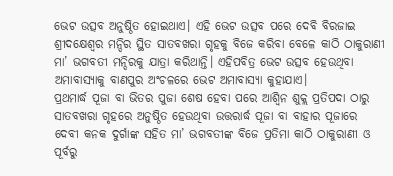ଭେଟ ଉତ୍ସବ ଅନୁଷ୍ଠିତ ହୋଇଥାଏ। ଏହି ଭେଟ ଉତ୍ସବ ପରେ ଦେବି ବିରଜାଇ ଶ୍ରୀଦକ୍ଷେଶ୍ୱର ମନ୍ଦିର ସ୍ଥିତ ସାତବଖରା ଗୃହକୁ ବିଜେ କରିବା ବେଳେ କାଠି ଠାକୁରାଣୀ ମା’ ଭଗବତୀ ମନ୍ଦିରକୁ ଯାତ୍ରା କରିଥାନ୍ତି। ଏହିପବିତ୍ର ଭେଟ ଉତ୍ସବ ହେଉଥିବା ଅମାବାସ୍ୟାକୁ ବାଣପୁର ଅଂଚଳରେ ଭେଟ ଅମାବାସ୍ୟା କୁହାଯାଏ।
ପ୍ରଥମାର୍ଦ୍ଧ ପୂଜା ବା ଭିତର ପୁଜା ଶେଷ ହେବା ପରେ ଆଶ୍ଵିନ ଶୁକ୍ଲ ପ୍ରତିପଦା ଠାରୁ ସାତବଖରା ଗୃହରେ ଅନୁଷ୍ଠିତ ହେଉଥିବା ଉତ୍ତରାର୍ଦ୍ଧ ପୂଜା ବା ବାହାର ପୂଜାରେ ଦେବୀ କନକ ଦୁର୍ଗାଙ୍କ ସହିତ ମା’ ଭଗବତୀଙ୍କ ବିଜେ ପ୍ରତିମା କାଠି ଠାକୁରାଣୀ ଓ ପୂର୍ବରୁ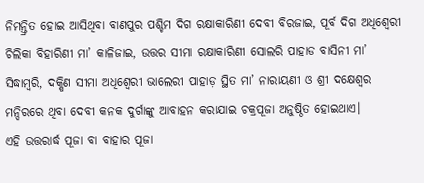ନିମନ୍ତ୍ରିତ ହୋଇ ଆସିଥିବା ବାଣପୁର ପଶ୍ଚିମ ଦିଗ ରକ୍ଷାକାରିଣୀ ଦେବୀ ବିରଜାଇ, ପୂର୍ବ ଦିଗ ଅଧିଶ୍ୱେରୀ ଚିଲିକା ବିହାରିଣୀ ମା’ କାଳିଜାଇ, ଉତ୍ତର ସୀମା ରକ୍ଷାକାରିଣୀ ସୋଲରି ପାହାଡ ବାସିନୀ ମା’ ସିଦ୍ଧାମ୍ବରି, ଦକ୍ଷିଣ ସୀମା ଅଧିଶ୍ୱେରୀ ଭାଲେରୀ ପାହାଡ଼ ସ୍ଥିତ ମା’ ନାରାୟଣୀ ଓ ଶ୍ରୀ ଦକ୍ଷେଶ୍ୱର ମନ୍ଦିରରେ ଥିବା ଦେବୀ କନକ ଦୁର୍ଗାଙ୍କୁ ଆବାହନ କରାଯାଇ ଚକ୍ରପୂଜା ଅନୁଷ୍ଠିତ ହୋଇଥାଏ।
ଏହି ଉତ୍ତରାର୍ଦ୍ଧ ପୂଜା ବା ବାହାର ପୂଜା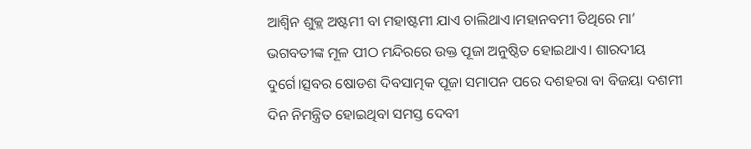ଆଶ୍ୱିନ ଶୁକ୍ଲ ଅଷ୍ଟମୀ ବା ମହାଷ୍ଟମୀ ଯାଏ ଚାଲିଥାଏ।ମହାନବମୀ ତିଥିରେ ମା’ ଭଗବତୀଙ୍କ ମୂଳ ପୀଠ ମନ୍ଦିରରେ ଉକ୍ତ ପୂଜା ଅନୁଷ୍ଠିତ ହୋଇଥାଏ। ଶାରଦୀୟ ଦୁର୍ଗେ।ତ୍ସବର ଷୋଡଶ ଦିବସାତ୍ମକ ପୂଜା ସମାପନ ପରେ ଦଶହରା ବା ବିଜୟା ଦଶମୀ ଦିନ ନିମନ୍ତ୍ରିତ ହୋଇଥିବା ସମସ୍ତ ଦେବୀ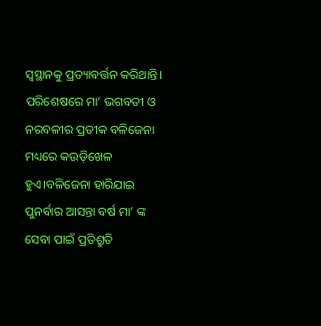ସ୍ଵସ୍ଥାନକୁ ପ୍ରତ୍ୟାବର୍ତ୍ତନ କରିଥାନ୍ତି।
ପରିଶେଷରେ ମା’ ଭଗବତୀ ଓ ନରବଳୀର ପ୍ରତୀକ ବଳିଜେନା ମଧ୍ୟରେ କଉଡ଼ିଖେଳ ହୁଏ।ବଳିଜେନା ହାରିଯାଇ ପୁନର୍ବାର ଆସନ୍ତା ବର୍ଷ ମା’ ଙ୍କ ସେବା ପାଇଁ ପ୍ରତିଶ୍ରୁତି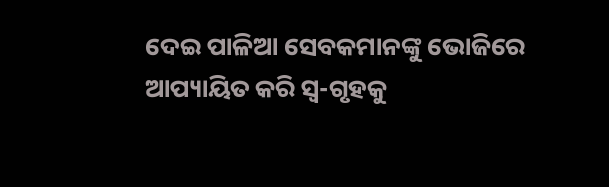ଦେଇ ପାଳିଆ ସେବକମାନଙ୍କୁ ଭୋଜିରେ ଆପ୍ୟାୟିତ କରି ସ୍ବ-ଗୃହକୁ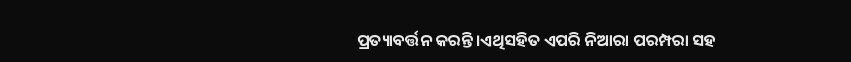ପ୍ରତ୍ୟାବର୍ତ୍ତନ କରନ୍ତି।ଏଥିସହିତ ଏପରି ନିଆରା ପରମ୍ପରା ସହ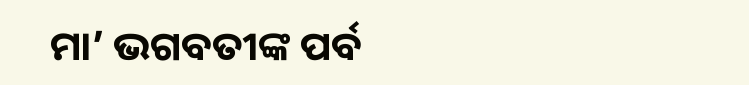ମା’ ଭଗବତୀଙ୍କ ପର୍ବ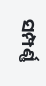ସମ୍ପର୍ଣ୍ଣ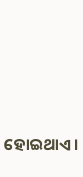ହୋଇଥାଏ।